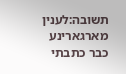תשובה:לענין מארגארינע כבר כתבתי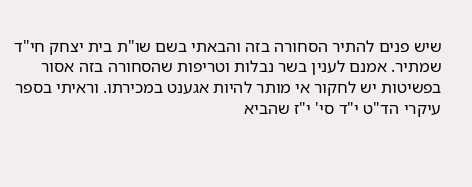שיש פנים להתיר הסחורה בזה והבאתי בשם שו"ת בית יצחק חי"ד שמתיר. אמנם לענין בשר נבלות וטריפות שהסחורה בזה אסור בפשיטות יש לחקור אי מותר להיות אגענט במכירתו. וראיתי בספר עיקרי הד"ט י"ד סי' י"ז שהביא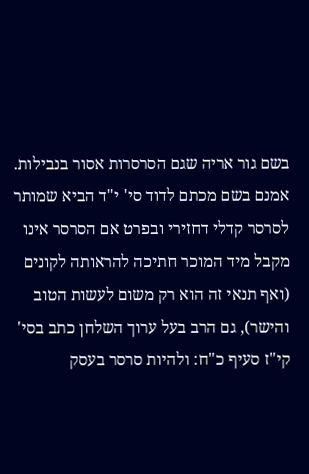בשם גור אריה שגם הסרסרות אסור בנבילות. אמנם בשם מכתם לדוד סי' י"ד הביא שמותר לסרסר קדלי דחזירי ובפרט אם הסרסר אינו מקבל מיד המוכר חתיכה להראותה לקונים (ואף תנאי זה הוא רק משום לעשות הטוב והישר), גם הרב בעל ערוך השלחן כתב בסי' קי"ז סעיף כ"ח: ולהיות סרסר בעסק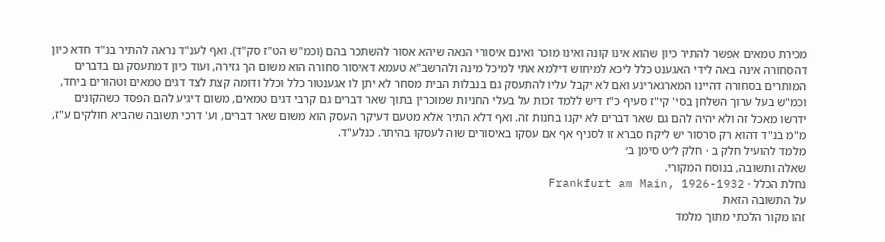מכירת טמאים אפשר להתיר כיון שהוא אינו קונה ואינו מוכר ואינם איסורי הנאה שיהא אסור להשתכר בהם (וכמ"ש הט"ז סק"ד). ואף לענ"ד נראה להתיר בנ"ד חדא כיון דהסחורה אינה באה לידי האגענט כלל ליכא למיחוש דילמא אתי למיכל מינה ולהרשב"א טעמא דאיסור סחורה הוא משום הך גזירה, ועוד כיון דמתעסק גם בדברים המותרים בסחורה דהיינו המארגארינע ואם לא יקבל עליו להתעסק גם בנבלות הבית מסחר לא יתן לו אגענטור כלל וכלל ודומה קצת לצד דגים טמאים וטהורים ביחד, וכמ"ש בעל ערוך השלחן בסי' קי"ז סעיף כ"ז דיש ללמד זכות על בעלי החניות שמוכרין בתוך שאר דברים גם קרבי דגים טמאים, משום דיגיע להם הפסד כשהקונים ידרשו מאכל זה ולא יהיה להם גם שאר דברים לא יקנו בחנות זה. ואף דלא התיר אלא מטעם דעיקר העסק הוא משום שאר דברים, וע' דרכי תשובה שהביא חולקים ע"ז, מ"מ בנ"ד דהוא רק סרסור יש ליקח סברא זו לסניף אף אם עסקו באיסורים שוה לעסקו בהיתר. כנלע"ד.
מלמד להועיל חלק ב · חלק ל״ט סימן ב׳
שאלה ותשובה, בנוסח המקורי.
נחלת הכלל · Frankfurt am Main, 1926-1932
על התשובה הזאת
זהו מקור הלכתי מתוך מלמד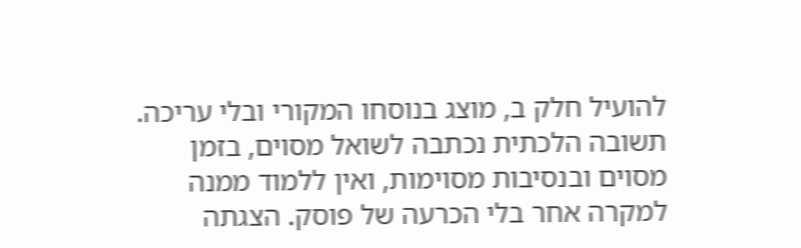להועיל חלק ב, מוצג בנוסחו המקורי ובלי עריכה. תשובה הלכתית נכתבה לשואל מסוים, בזמן מסוים ובנסיבות מסוימות, ואין ללמוד ממנה למקרה אחר בלי הכרעה של פוסק. הצגתה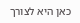כאן היא לצורך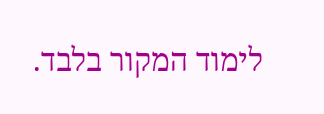לימוד המקור בלבד.